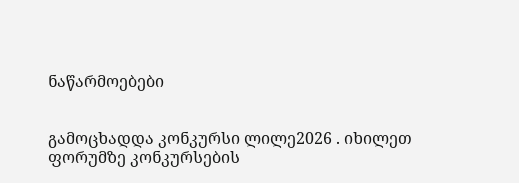ნაწარმოებები


გამოცხადდა კონკურსი ლილე2026 . იხილეთ ფორუმზე კონკურსების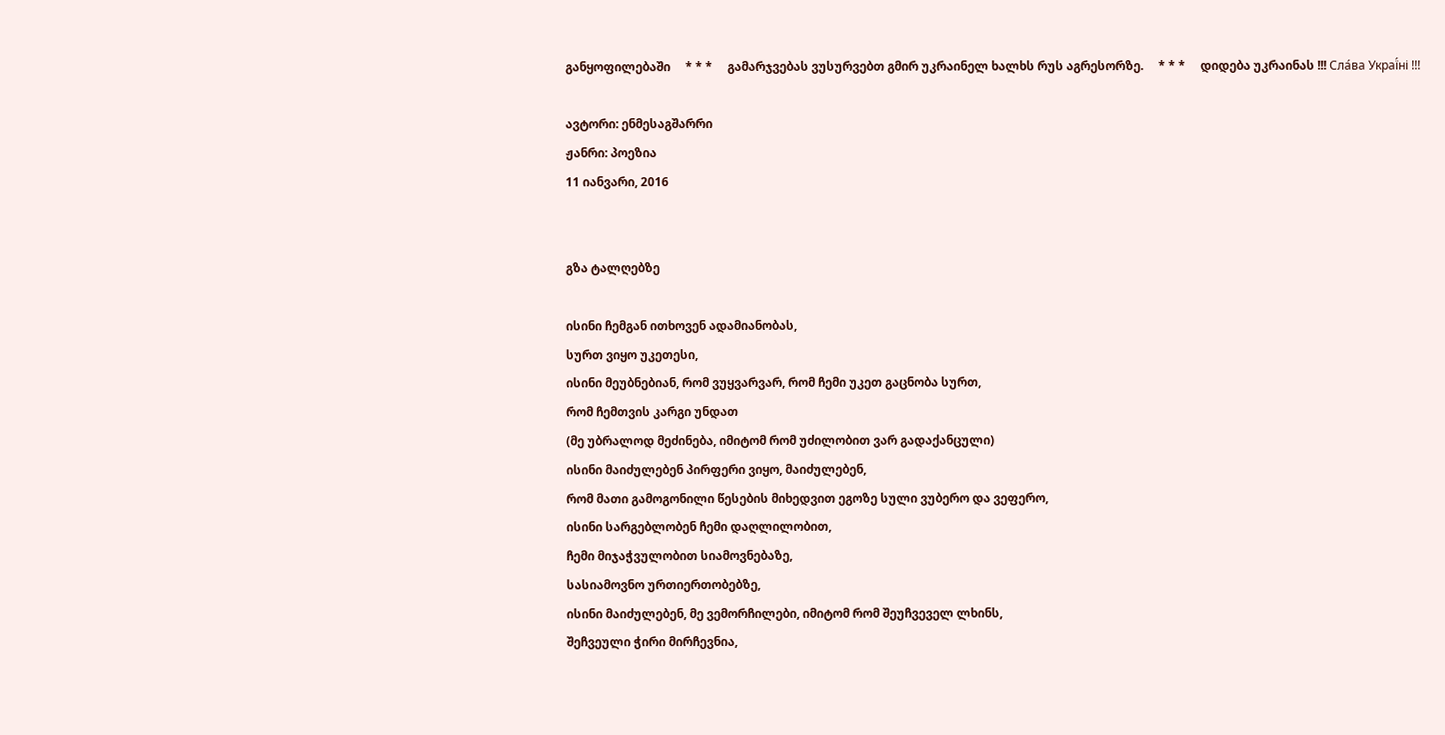განყოფილებაში     * * *     გამარჯვებას ვუსურვებთ გმირ უკრაინელ ხალხს რუს აგრესორზე.     * * *     დიდება უკრაინას !!! Сла́ва Украї́ні !!!

ავტორი: ენმესაგშარრი
ჟანრი: პოეზია
11 იანვარი, 2016


გზა ტალღებზე

ისინი ჩემგან ითხოვენ ადამიანობას,
სურთ ვიყო უკეთესი,
ისინი მეუბნებიან, რომ ვუყვარვარ, რომ ჩემი უკეთ გაცნობა სურთ,
რომ ჩემთვის კარგი უნდათ
(მე უბრალოდ მეძინება, იმიტომ რომ უძილობით ვარ გადაქანცული)
ისინი მაიძულებენ პირფერი ვიყო, მაიძულებენ,
რომ მათი გამოგონილი წესების მიხედვით ეგოზე სული ვუბერო და ვეფერო,
ისინი სარგებლობენ ჩემი დაღლილობით,
ჩემი მიჯაჭვულობით სიამოვნებაზე,
სასიამოვნო ურთიერთობებზე,
ისინი მაიძულებენ, მე ვემორჩილები, იმიტომ რომ შეუჩვეველ ლხინს,
შეჩვეული ჭირი მირჩევნია,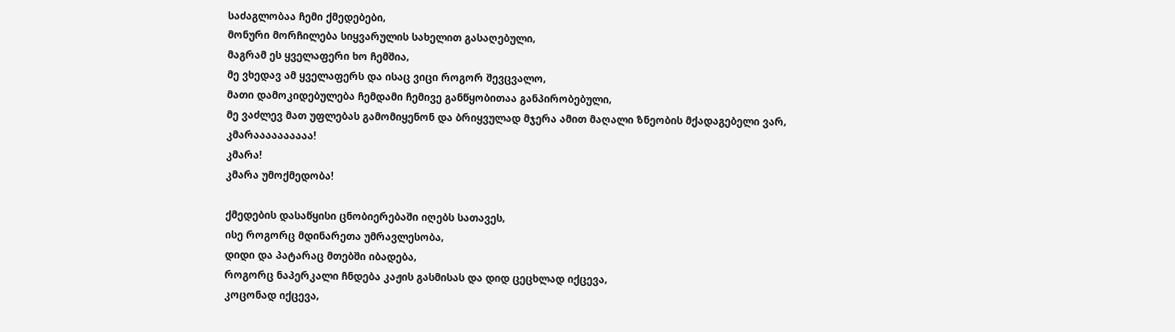საძაგლობაა ჩემი ქმედებები,
მონური მორჩილება სიყვარულის სახელით გასაღებული,
მაგრამ ეს ყველაფერი ხო ჩემშია,
მე ვხედავ ამ ყველაფერს და ისაც ვიცი როგორ შევცვალო,
მათი დამოკიდებულება ჩემდამი ჩემივე განწყობითაა განპირობებული,
მე ვაძლევ მათ უფლებას გამომიყენონ და ბრიყვულად მჯერა ამით მაღალი ზნეობის მქადაგებელი ვარ,
კმარაააააააააა!
კმარა!
კმარა უმოქმედობა!

ქმედების დასაწყისი ცნობიერებაში იღებს სათავეს,
ისე როგორც მდინარეთა უმრავლესობა,
დიდი და პატარაც მთებში იბადება,
როგორც ნაპერკალი ჩნდება კაჟის გასმისას და დიდ ცეცხლად იქცევა,
კოცონად იქცევა,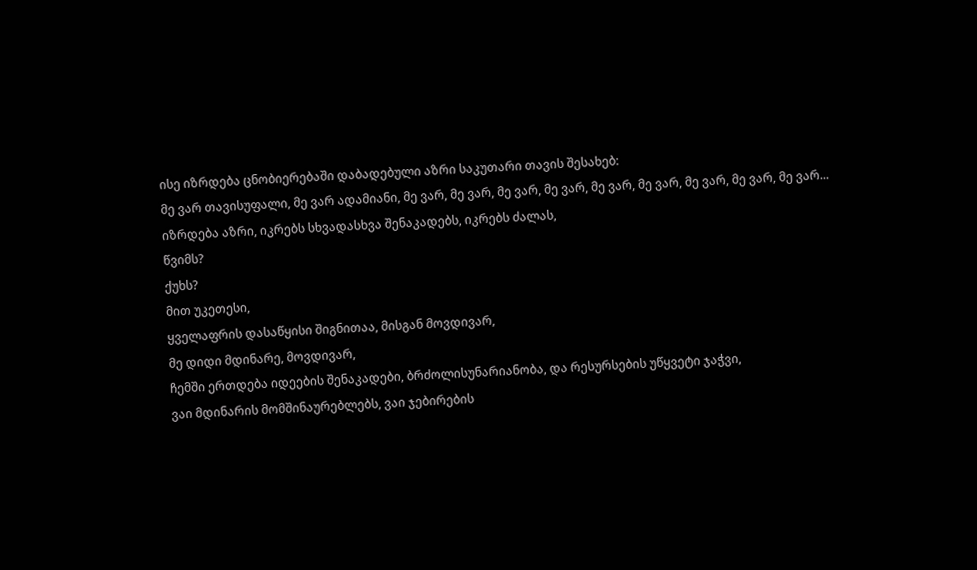ისე იზრდება ცნობიერებაში დაბადებული აზრი საკუთარი თავის შესახებ:
მე ვარ თავისუფალი, მე ვარ ადამიანი, მე ვარ, მე ვარ, მე ვარ, მე ვარ, მე ვარ, მე ვარ, მე ვარ, მე ვარ, მე ვარ...
იზრდება აზრი, იკრებს სხვადასხვა შენაკადებს, იკრებს ძალას,
წვიმს?
ქუხს?
მით უკეთესი,
ყველაფრის დასაწყისი შიგნითაა, მისგან მოვდივარ,
მე დიდი მდინარე, მოვდივარ,
ჩემში ერთდება იდეების შენაკადები, ბრძოლისუნარიანობა, და რესურსების უწყვეტი ჯაჭვი,
ვაი მდინარის მომშინაურებლებს, ვაი ჯებირების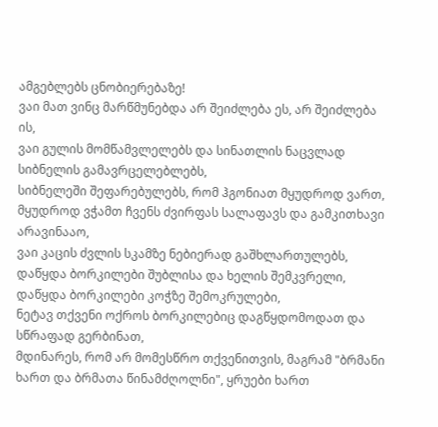ამგებლებს ცნობიერებაზე!
ვაი მათ ვინც მარწმუნებდა არ შეიძლება ეს, არ შეიძლება ის,
ვაი გულის მომწამვლელებს და სინათლის ნაცვლად სიბნელის გამავრცელებლებს,
სიბნელეში შეფარებულებს, რომ ჰგონიათ მყუდროდ ვართ,
მყუდროდ ვჭამთ ჩვენს ძვირფას სალაფავს და გამკითხავი არავინააო,
ვაი კაცის ძვლის სკამზე ნებიერად გაშხლართულებს,
დაწყდა ბორკილები შუბლისა და ხელის შემკვრელი,
დაწყდა ბორკილები კოჭზე შემოკრულები,
ნეტავ თქვენი ოქროს ბორკილებიც დაგწყდომოდათ და სწრაფად გერბინათ,
მდინარეს, რომ არ მომესწრო თქვენითვის, მაგრამ "ბრმანი ხართ და ბრმათა წინამძღოლნი", ყრუები ხართ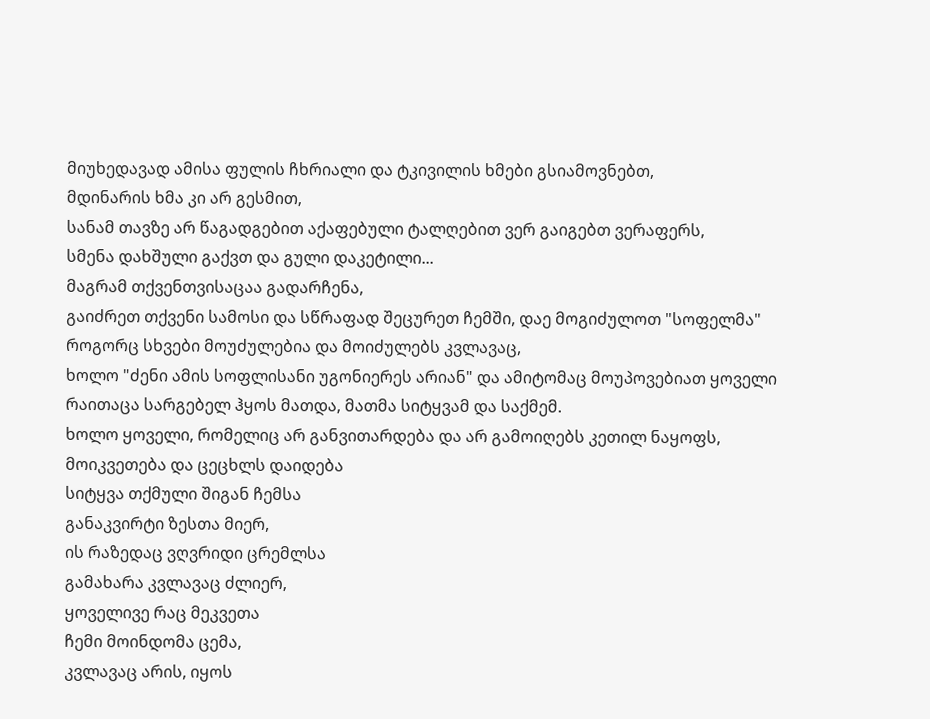მიუხედავად ამისა ფულის ჩხრიალი და ტკივილის ხმები გსიამოვნებთ,
მდინარის ხმა კი არ გესმით,
სანამ თავზე არ წაგადგებით აქაფებული ტალღებით ვერ გაიგებთ ვერაფერს,
სმენა დახშული გაქვთ და გული დაკეტილი...
მაგრამ თქვენთვისაცაა გადარჩენა,
გაიძრეთ თქვენი სამოსი და სწრაფად შეცურეთ ჩემში, დაე მოგიძულოთ "სოფელმა" როგორც სხვები მოუძულებია და მოიძულებს კვლავაც,
ხოლო "ძენი ამის სოფლისანი უგონიერეს არიან" და ამიტომაც მოუპოვებიათ ყოველი რაითაცა სარგებელ ჰყოს მათდა, მათმა სიტყვამ და საქმემ.
ხოლო ყოველი, რომელიც არ განვითარდება და არ გამოიღებს კეთილ ნაყოფს, მოიკვეთება და ცეცხლს დაიდება
სიტყვა თქმული შიგან ჩემსა
განაკვირტი ზესთა მიერ,
ის რაზედაც ვღვრიდი ცრემლსა
გამახარა კვლავაც ძლიერ,
ყოველივე რაც მეკვეთა
ჩემი მოინდომა ცემა,
კვლავაც არის, იყოს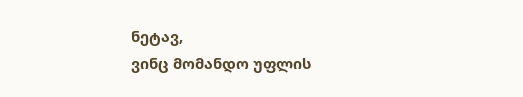ნეტავ,
ვინც მომანდო უფლის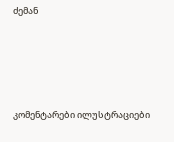ძემან







კომენტარები ილუსტრაციები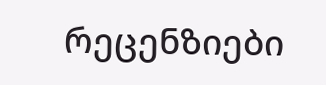რეცენზიები